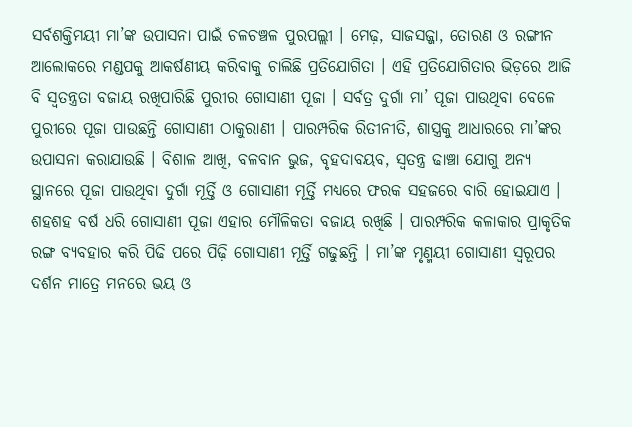ସର୍ବଶକ୍ତିମୟୀ ମା’ଙ୍କ ଉପାସନା ପାଇଁ ଚଳଚଞ୍ଚଳ ପୁରପଲ୍ଲୀ । ମେଢ଼, ସାଜସଜ୍ଜା, ତୋରଣ ଓ ରଙ୍ଗୀନ ଆଲୋକରେ ମଣ୍ଡପକୁ ଆକର୍ଷଣୀୟ କରିବାକୁ ଚାଲିଛି ପ୍ରତିଯୋଗିତା । ଏହି ପ୍ରତିଯୋଗିତାର ଭିଡ଼ରେ ଆଜି ବି ସ୍ୱତନ୍ତ୍ରତା ବଜାୟ ରଖିପାରିଛି ପୁରୀର ଗୋସାଣୀ ପୂଜା । ସର୍ବତ୍ର ଦୁର୍ଗା ମା’ ପୂଜା ପାଉଥିବା ବେଳେ ପୁରୀରେ ପୂଜା ପାଉଛନ୍ତି ଗୋସାଣୀ ଠାକୁରାଣୀ । ପାରମ୍ପରିକ ରିତୀନୀତି, ଶାସ୍ତ୍ରକୁ ଆଧାରରେ ମା’ଙ୍କର ଉପାସନା କରାଯାଉଛି । ବିଶାଳ ଆଖି, ବଳବାନ ଭୁଜ, ବୃହଦାବୟବ, ସ୍ୱତନ୍ତ୍ର ଢାଞ୍ଚା ଯୋଗୁ ଅନ୍ୟ ସ୍ଥାନରେ ପୂଜା ପାଉଥିବା ଦୁର୍ଗା ମୂର୍ତ୍ତି ଓ ଗୋସାଣୀ ମୂର୍ତ୍ତି ମଧ୍ୟରେ ଫରକ ସହଜରେ ବାରି ହୋଇଯାଏ । ଶହଶହ ବର୍ଷ ଧରି ଗୋସାଣୀ ପୂଜା ଏହାର ମୌଳିକତା ବଜାୟ ରଖିଛି । ପାରମ୍ପରିକ କଳାକାର ପ୍ରାକୃତିକ ରଙ୍ଗ ବ୍ୟବହାର କରି ପିଢି ପରେ ପିଢ଼ି ଗୋସାଣୀ ମୂର୍ତ୍ତି ଗଢୁଛନ୍ତି । ମା’ଙ୍କ ମୃଣ୍ମୟୀ ଗୋସାଣୀ ସ୍ୱରୂପର ଦର୍ଶନ ମାତ୍ରେ ମନରେ ଭୟ ଓ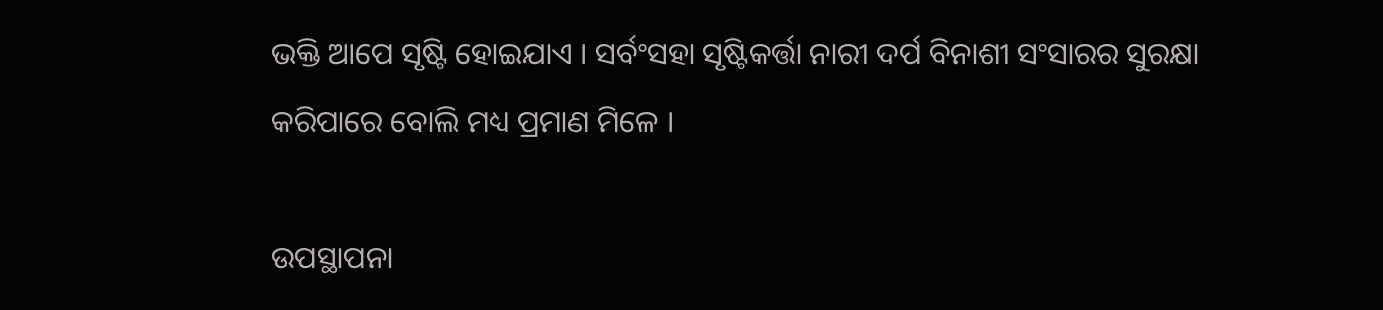ଭକ୍ତି ଆପେ ସୃଷ୍ଟି ହୋଇଯାଏ । ସର୍ବଂସହା ସୃଷ୍ଟିକର୍ତ୍ତା ନାରୀ ଦର୍ପ ବିନାଶୀ ସଂସାରର ସୁରକ୍ଷା କରିପାରେ ବୋଲି ମଧ୍ୟ ପ୍ରମାଣ ମିଳେ ।

ଉପସ୍ଥାପନା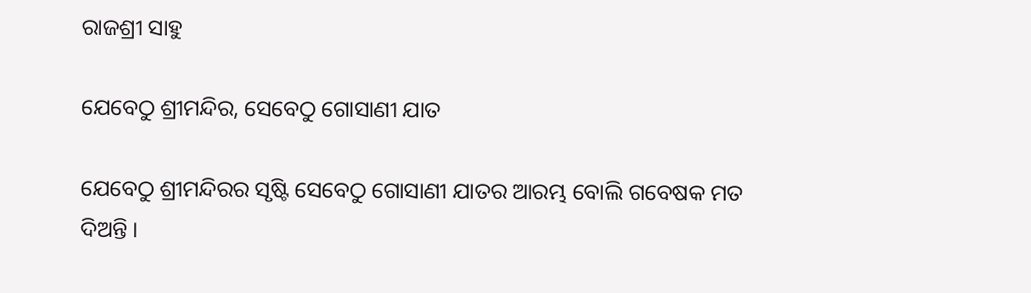ରାଜଶ୍ରୀ ସାହୁ

ଯେବେଠୁ ଶ୍ରୀମନ୍ଦିର, ସେବେଠୁ ଗୋସାଣୀ ଯାତ

ଯେବେଠୁ ଶ୍ରୀମନ୍ଦିରର ସୃଷ୍ଟି ସେବେଠୁ ଗୋସାଣୀ ଯାତର ଆରମ୍ଭ ବୋଲି ଗବେଷକ ମତ ଦିଅନ୍ତି ।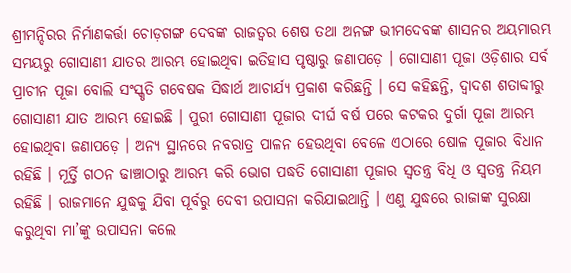ଶ୍ରୀମନ୍ଦିରର ନିର୍ମାଣକର୍ତ୍ତା ଚୋଡ଼ଗଙ୍ଗ ଦେବଙ୍କ ରାଜତ୍ୱର ଶେଷ ତଥା ଅନଙ୍ଗ ଭୀମଦେବଙ୍କ ଶାସନର ଅୟମାରମ୍ଭ ସମୟରୁ ଗୋସାଣୀ ଯାତର ଆରମ୍ଭ ହୋଇଥିବା ଇତିହାସ ପୃଷ୍ଠାରୁ ଜଣାପଡ଼େ । ଗୋସାଣୀ ପୂଜା ଓଡ଼ିଶାର ସର୍ବ ପ୍ରାଚୀନ ପୂଜା ବୋଲି ସଂସ୍କୃତି ଗବେଷକ ସିଦ୍ଧାର୍ଥ ଆଚାର୍ଯ୍ୟ ପ୍ରକାଶ କରିଛନ୍ତି । ସେ କହିଛନ୍ତି, ଦ୍ୱାଦଶ ଶତାବ୍ଦୀରୁ ଗୋସାଣୀ ଯାତ ଆରମ୍ଭ ହୋଇଛି । ପୁରୀ ଗୋସାଣୀ ପୂଜାର ଦୀର୍ଘ ବର୍ଷ ପରେ କଟକର ଦୁର୍ଗା ପୂଜା ଆରମ୍ଭ ହୋଇଥିବା ଜଣାପଡ଼େ । ଅନ୍ୟ ସ୍ଥାନରେ ନବରାତ୍ର ପାଳନ ହେଉଥିବା ବେଳେ ଏଠାରେ ଷୋଳ ପୂଜାର ବିଧାନ ରହିଛି । ମୂର୍ତ୍ତି ଗଠନ ଢାଞ୍ଚାଠାରୁ ଆରମ୍ଭ କରି ଭୋଗ ପଦ୍ଧତି ଗୋସାଣୀ ପୂଜାର ସ୍ୱତନ୍ତ୍ର ବିଧି ଓ ସ୍ୱତନ୍ତ୍ର ନିୟମ ରହିଛି । ରାଜମାନେ ଯୁଦ୍ଧକୁ ଯିବା ପୂର୍ବରୁ ଦେବୀ ଉପାସନା କରିଯାଇଥାନ୍ତି । ଏଣୁ ଯୁଦ୍ଧରେ ରାଜାଙ୍କ ସୁରକ୍ଷା କରୁଥିବା ମା’ଙ୍କୁ ଉପାସନା କଲେ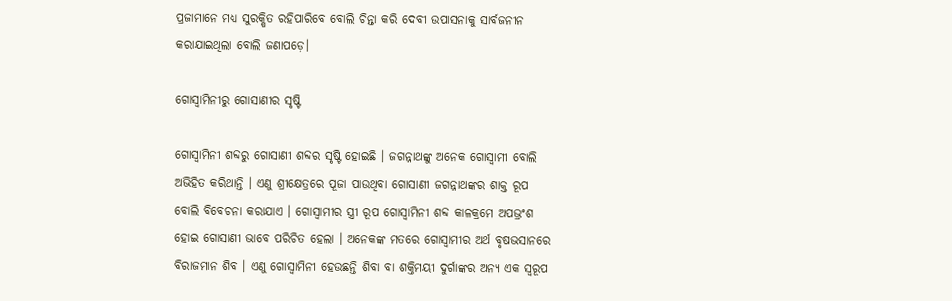ପ୍ରଜାମାନେ ମଧ୍ୟ ସୁରକ୍ଷିତ ରହିପାରିବେ ବୋଲି ଚିନ୍ତା କରି ଦେବୀ ଉପାସନାକୁ ସାର୍ବଜନୀନ କରାଯାଇଥିଲା ବୋଲି ଜଣାପଡ଼େ।

ଗୋସ୍ୱାମିନୀରୁ ଗୋସାଣୀର ସୃଷ୍ଟି

ଗୋସ୍ୱାମିନୀ ଶବ୍ଦରୁ ଗୋସାଣୀ ଶବ୍ଦର ସୃଷ୍ଟି ହୋଇଛି । ଜଗନ୍ନାଥଙ୍କୁ ଅନେକ ଗୋସ୍ୱାମୀ ବୋଲି ଅଭିହିତ କରିଥାନ୍ତି । ଏଣୁ ଶ୍ରୀକ୍ଷେତ୍ରରେ ପୂଜା ପାଉଥିବା ଗୋସାଣୀ ଜଗନ୍ନାଥଙ୍କର ଶାକ୍ତ ରୂପ ବୋଲି ବିବେଚନା କରାଯାଏ । ଗୋସ୍ୱାମୀର ସ୍ତ୍ରୀ ରୂପ ଗୋସ୍ୱାମିନୀ ଶବ୍ଦ କାଳକ୍ରମେ ଅପଭ୍ରଂଶ ହୋଇ ଗୋସାଣୀ ଭାବେ ପରିଚିତ ହେଲା । ଅନେକଙ୍କ ମତରେ ଗୋସ୍ୱାମୀର ଅର୍ଥ ବୃଷଭସାନରେ ବିରାଜମାନ ଶିବ । ଏଣୁ ଗୋସ୍ୱାମିନୀ ହେଉଛନ୍ତି ଶିବା ବା ଶକ୍ତିମୟୀ ଦୁର୍ଗାଙ୍କର ଅନ୍ୟ ଏକ ସ୍ୱରୂପ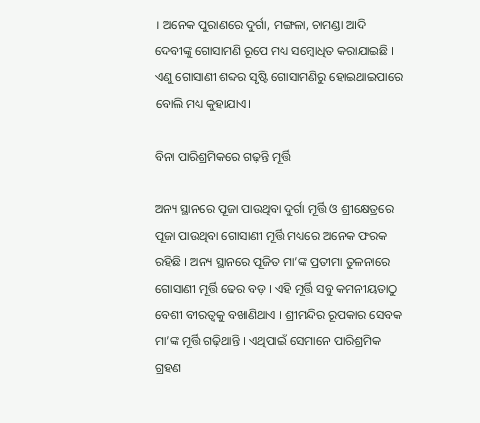। ଅନେକ ପୁରାଣରେ ଦୁର୍ଗା, ମଙ୍ଗଳା, ଚାମଣ୍ଡା ଆଦି ଦେବୀଙ୍କୁ ଗୋସାମଣି ରୂପେ ମଧ୍ୟ ସମ୍ବୋଧିତ କରାଯାଇଛି । ଏଣୁ ଗୋସାଣୀ ଶବ୍ଦର ସୃଷ୍ଟି ଗୋସାମଣିରୁ ହୋଇଥାଇପାରେ ବୋଲି ମଧ୍ୟ କୁହାଯାଏ।

ବିନା ପାରିଶ୍ରମିକରେ ଗଢ଼ନ୍ତି ମୂର୍ତ୍ତି

ଅନ୍ୟ ସ୍ଥାନରେ ପୂଜା ପାଉଥିବା ଦୁର୍ଗା ମୂର୍ତ୍ତି ଓ ଶ୍ରୀକ୍ଷେତ୍ରରେ ପୂଜା ପାଉଥିବା ଗୋସାଣୀ ମୂର୍ତ୍ତି ମଧ୍ୟରେ ଅନେକ ଫରକ ରହିଛି । ଅନ୍ୟ ସ୍ଥାନରେ ପୂଜିତ ମା’ଙ୍କ ପ୍ରତୀମା ତୁଳନାରେ ଗୋସାଣୀ ମୂର୍ତ୍ତି ଢେର ବଡ଼ । ଏହି ମୂର୍ତ୍ତି ସବୁ କମନୀୟତାଠୁ ବେଶୀ ବୀରତ୍ୱକୁ ବଖାଣିଥାଏ । ଶ୍ରୀମନ୍ଦିର ରୂପକାର ସେବକ ମା’ଙ୍କ ମୂର୍ତ୍ତି ଗଢ଼ିଥାନ୍ତି । ଏଥିପାଇଁ ସେମାନେ ପାରିଶ୍ରମିକ ଗ୍ରହଣ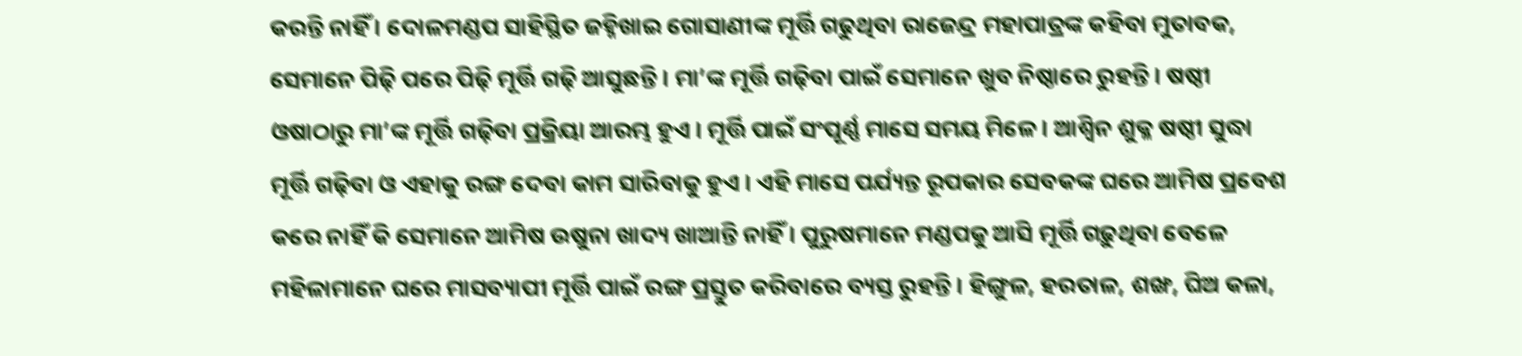କରନ୍ତି ନାହିଁ । ଦୋଳମଣ୍ଡପ ସାହିସ୍ଥିତ ଜହ୍ନିଖାଇ ଗୋସାଣୀଙ୍କ ମୂର୍ତ୍ତି ଗଢୁଥିବା ରାଜେନ୍ଦ୍ର ମହାପାତ୍ରଙ୍କ କହିବା ମୁତାବକ, ସେମାନେ ପିଢ଼ି ପରେ ପିଢ଼ି ମୂର୍ତ୍ତି ଗଢ଼ି ଆସୁଛନ୍ତି । ମା’ଙ୍କ ମୂର୍ତ୍ତି ଗଢ଼ିବା ପାଇଁ ସେମାନେ ଖୁବ ନିଷ୍ଠାରେ ରୁହନ୍ତି । ଷଷ୍ଠୀ ଓଷାଠାରୁ ମା’ଙ୍କ ମୂର୍ତ୍ତି ଗଢ଼ିବା ପ୍ରକ୍ରିୟା ଆରମ୍ଭ ହୁଏ । ମୂର୍ତ୍ତି ପାଇଁ ସଂପୂର୍ଣ୍ଣ ମାସେ ସମୟ ମିଳେ । ଆଶ୍ୱିନ ଶୁକ୍ଳ ଷଷ୍ଠୀ ସୁଦ୍ଧା ମୂର୍ତ୍ତି ଗଢ଼ିବା ଓ ଏହାକୁ ରଙ୍ଗ ଦେବା କାମ ସାରିବାକୁ ହୁଏ । ଏହି ମାସେ ପର୍ଯ୍ୟନ୍ତ ରୂପକାର ସେବକଙ୍କ ଘରେ ଆମିଷ ପ୍ରବେଶ କରେ ନାହିଁ କି ସେମାନେ ଆମିଷ ଉଷୁନା ଖାଦ୍ୟ ଖାଆନ୍ତି ନାହିଁ । ପୁରୁଷମାନେ ମଣ୍ଡପକୁ ଆସି ମୂର୍ତ୍ତି ଗଢ଼ୁଥିବା ବେଳେ ମହିଳାମାନେ ଘରେ ମାସବ୍ୟାପୀ ମୂର୍ତ୍ତି ପାଇଁ ରଙ୍ଗ ପ୍ରସ୍ତୁତ କରିବାରେ ବ୍ୟସ୍ତ ରୁହନ୍ତି । ହିଙ୍ଗୁଳ, ହରତାଳ, ଶଙ୍ଖ, ଘିଅ କଳା,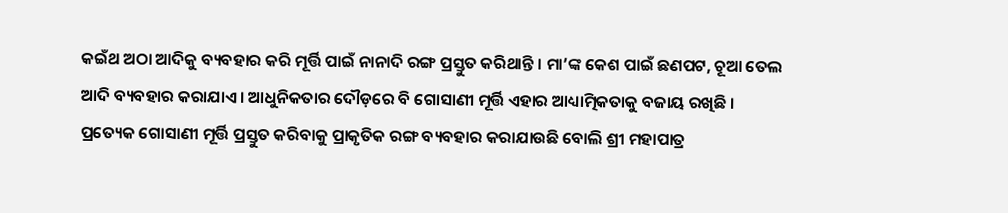କଇଁଥ ଅଠା ଆଦିକୁ ବ୍ୟବହାର କରି ମୂର୍ତ୍ତି ପାଇଁ ନାନାଦି ରଙ୍ଗ ପ୍ରସ୍ତୁତ କରିଥାନ୍ତି । ମା’ଙ୍କ କେଶ ପାଇଁ ଛଣପଟ, ଚୂଆ ତେଲ ଆଦି ବ୍ୟବହାର କରାଯାଏ । ଆଧୁନିକତାର ଦୌଡ଼ରେ ବି ଗୋସାଣୀ ମୂର୍ତ୍ତି ଏହାର ଆଧ୍ୟାତ୍ମିକତାକୁ ବଜାୟ ରଖିଛି । ପ୍ରତ୍ୟେକ ଗୋସାଣୀ ମୂର୍ତ୍ତି ପ୍ରସ୍ତୁତ କରିବାକୁ ପ୍ରାକୃତିକ ରଙ୍ଗ ବ୍ୟବହାର କରାଯାଉଛି ବୋଲି ଶ୍ରୀ ମହାପାତ୍ର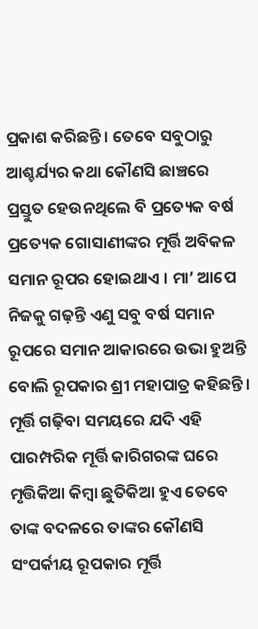ପ୍ରକାଶ କରିଛନ୍ତି । ତେବେ ସବୁଠାରୁ ଆଶ୍ଚର୍ଯ୍ୟର କଥା କୌଣସି ଛାଞ୍ଚରେ ପ୍ରସ୍ତୁତ ହେଉନଥିଲେ ବି ପ୍ରତ୍ୟେକ ବର୍ଷ ପ୍ରତ୍ୟେକ ଗୋସାଣୀଙ୍କର ମୂର୍ତ୍ତି ଅବିକଳ ସମାନ ରୂପର ହୋଇଥାଏ । ମା’ ଆପେ ନିଜକୁ ଗଢ଼ନ୍ତି ଏଣୁ ସବୁ ବର୍ଷ ସମାନ ରୂପରେ ସମାନ ଆକାରରେ ଉଭା ହୁଅନ୍ତି ବୋଲି ରୂପକାର ଶ୍ରୀ ମହାପାତ୍ର କହିଛନ୍ତି । ମୂର୍ତ୍ତି ଗଢ଼ିବା ସମୟରେ ଯଦି ଏହି ପାରମ୍ପରିକ ମୂର୍ତ୍ତି କାରିଗରଙ୍କ ଘରେ ମୃତ୍ତିକିଆ କିମ୍ବା ଛୁତିକିଆ ହୁଏ ତେବେ ତାଙ୍କ ବଦଳରେ ତାଙ୍କର କୌଣସି ସଂପର୍କୀୟ ରୂପକାର ମୂର୍ତ୍ତି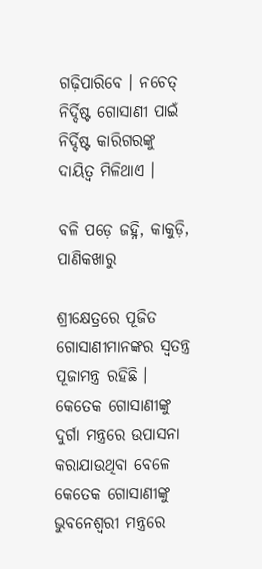ଗଢ଼ିପାରିବେ । ନଚେତ୍‌ ନିର୍ଦ୍ଦିଷ୍ଟ ଗୋସାଣୀ ପାଇଁ ନିର୍ଦ୍ଦିଷ୍ଟ କାରିଗରଙ୍କୁ ଦାୟିତ୍ୱ ମିଳିଥାଏ ।

ବଳି ପଡ଼େ ଜହ୍ନି, କାକୁଡ଼ି, ପାଣିକଖାରୁ

ଶ୍ରୀକ୍ଷେତ୍ରରେ ପୂଜିତ ଗୋସାଣୀମାନଙ୍କର ସ୍ୱତନ୍ତ୍ର ପୂଜାମନ୍ତ୍ର ରହିଛି । କେତେକ ଗୋସାଣୀଙ୍କୁ ଦୁର୍ଗା ମନ୍ତ୍ରରେ ଉପାସନା କରାଯାଉଥିବା ବେଳେ କେତେକ ଗୋସାଣୀଙ୍କୁ ଭୁବନେଶ୍ୱରୀ ମନ୍ତ୍ରରେ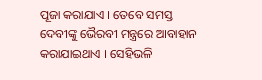ପୂଜା କରାଯାଏ । ତେବେ ସମସ୍ତ ଦେବୀଙ୍କୁ ଭୈରବୀ ମନ୍ତ୍ରରେ ଆବାହାନ କରାଯାଇଥାଏ । ସେହିଭଳି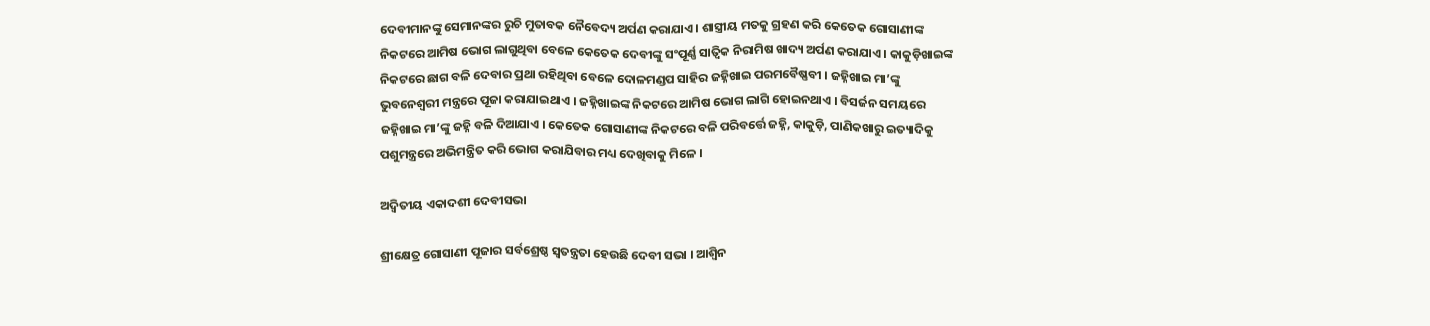ଦେବୀମାନଙ୍କୁ ସେମାନଙ୍କର ରୁଚି ମୁତାବକ ନୈବେଦ୍ୟ ଅର୍ପଣ କରାଯାଏ । ଶାସ୍ତ୍ରୀୟ ମତକୁ ଗ୍ରହଣ କରି କେତେକ ଗୋସାଣୀଙ୍କ ନିକଟରେ ଆମିଷ ଭୋଗ ଲାଗୁଥିବା ବେଳେ କେତେକ ଦେବୀଙ୍କୁ ସଂପୂର୍ଣ୍ଣ ସାତ୍ୱିକ ନିରାମିଷ ଖାଦ୍ୟ ଅର୍ପଣ କରାଯାଏ । କାକୁଡ଼ିଖାଇଙ୍କ ନିକଟରେ ଛାଗ ବଳି ଦେବାର ପ୍ରଥା ରହିଥିବା ବେଳେ ଦୋଳମଣ୍ଡପ ସାହିର ଜହ୍ନିଖାଇ ପରମବୈଷ୍ଣବୀ । ଜହ୍ନିଖାଇ ମା’ଙ୍କୁ ଭୁବନେଶ୍ୱରୀ ମନ୍ତ୍ରରେ ପୂଜା କରାଯାଇଥାଏ । ଜହ୍ନିଖାଇଙ୍କ ନିକଟରେ ଆମିଷ ଭୋଗ ଲାଗି ହୋଇନଥାଏ । ବିସର୍ଜନ ସମୟରେ ଜହ୍ନିଖାଇ ମା’ଙ୍କୁ ଜହ୍ନି ବଳି ଦିଆଯାଏ । କେତେକ ଗୋସାଣୀଙ୍କ ନିକଟରେ ବଳି ପରିବର୍ତ୍ତେ ଜହ୍ନି, କାକୁଡ଼ି, ପାଣିକଖାରୁ ଇତ୍ୟାଦିକୁ ପଶୁମନ୍ତ୍ରରେ ଅଭିମନ୍ତ୍ରିତ କରି ଭୋଗ କରାଯିବାର ମଧ୍ୟ ଦେଖିବାକୁ ମିଳେ ।

ଅଦ୍ୱିତୀୟ ଏକାଦଶୀ ଦେବୀସଭା

ଶ୍ରୀକ୍ଷେତ୍ର ଗୋସାଣୀ ପୂଜାର ସର୍ବଶ୍ରେଷ୍ଠ ସ୍ୱତନ୍ତ୍ରତା ହେଉଛି ଦେବୀ ସଭା । ଆଶ୍ୱିନ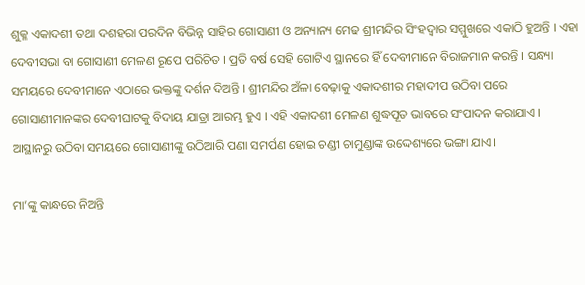ଶୁକ୍ଳ ଏକାଦଶୀ ତଥା ଦଶହରା ପରଦିନ ବିଭିନ୍ନ ସାହିର ଗୋସାଣୀ ଓ ଅନ୍ୟାନ୍ୟ ମେଢ ଶ୍ରୀମନ୍ଦିର ସିଂହଦ୍ୱାର ସମ୍ମୁଖରେ ଏକାଠି ହୁଅନ୍ତି । ଏହା ଦେବୀସଭା ବା ଗୋସାଣୀ ମେଳଣ ରୂପେ ପରିଚିତ । ପ୍ରତି ବର୍ଷ ସେହି ଗୋଟିଏ ସ୍ଥାନରେ ହିଁ ଦେବୀମାନେ ବିରାଜମାନ କରନ୍ତି । ସନ୍ଧ୍ୟା ସମୟରେ ଦେବୀମାନେ ଏଠାରେ ଭକ୍ତଙ୍କୁ ଦର୍ଶନ ଦିଅନ୍ତି । ଶ୍ରୀମନ୍ଦିର ଅଁଳା ବେଢ଼ାକୁ ଏକାଦଶୀର ମହାଦୀପ ଉଠିବା ପରେ ଗୋସାଣୀମାନଙ୍କର ଦେବୀଘାଟକୁ ବିଦାୟ ଯାତ୍ରା ଆରମ୍ଭ ହୁଏ । ଏହି ଏକାଦଶୀ ମେଳଣ ଶୁଦ୍ଧପୂତ ଭାବରେ ସଂପାଦନ କରାଯାଏ । ଆସ୍ଥାନରୁ ଉଠିବା ସମୟରେ ଗୋସାଣୀଙ୍କୁ ଉଠିଆରି ପଣା ସମର୍ପଣ ହୋଇ ଚଣ୍ଡୀ ଚାମୁଣ୍ଡାଙ୍କ ଉଦ୍ଦେଶ୍ୟରେ ଭଙ୍ଗା ଯାଏ।

ମା’ଙ୍କୁ କାନ୍ଧରେ ନିଅନ୍ତି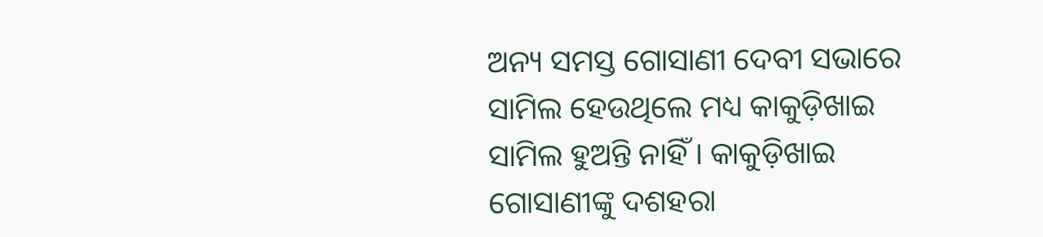ଅନ୍ୟ ସମସ୍ତ ଗୋସାଣୀ ଦେବୀ ସଭାରେ ସାମିଲ ହେଉଥିଲେ ମଧ୍ୟ କାକୁଡ଼ିଖାଇ ସାମିଲ ହୁଅନ୍ତି ନାହିଁ । କାକୁଡ଼ିଖାଇ ଗୋସାଣୀଙ୍କୁ ଦଶହରା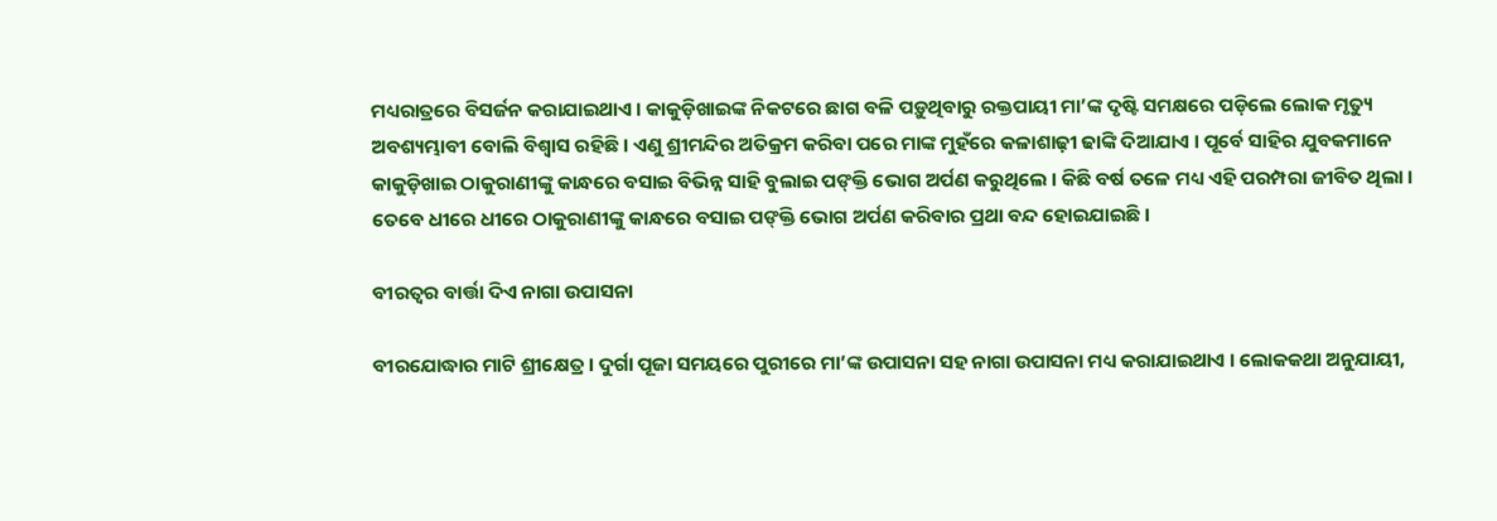ମଧ୍ୟରାତ୍ରରେ ବିସର୍ଜନ କରାଯାଇଥାଏ । କାକୁଡ଼ିଖାଇଙ୍କ ନିକଟରେ ଛାଗ ବଳି ପଡ଼ୁଥିବାରୁ ରକ୍ତପାୟୀ ମା’ଙ୍କ ଦୃଷ୍ଟି ସମକ୍ଷରେ ପଡ଼ିଲେ ଲୋକ ମୃତ୍ୟୁ ଅବଶ୍ୟମ୍ଭାବୀ ବୋଲି ବିଶ୍ୱାସ ରହିଛି । ଏଣୁ ଶ୍ରୀମନ୍ଦିର ଅତିକ୍ରମ କରିବା ପରେ ମାଙ୍କ ମୁହଁରେ କଳାଶାଢ଼ୀ ଢାଙ୍କି ଦିଆଯାଏ । ପୂର୍ବେ ସାହିର ଯୁବକମାନେ କାକୁଡ଼ିଖାଇ ଠାକୁରାଣୀଙ୍କୁ କାନ୍ଧରେ ବସାଇ ବିଭିନ୍ନ ସାହି ବୁଲାଇ ପଙ୍‌କ୍ତି ଭୋଗ ଅର୍ପଣ କରୁଥିଲେ । କିଛି ବର୍ଷ ତଳେ ମଧ୍ୟ ଏହି ପରମ୍ପରା ଜୀବିତ ଥିଲା । ତେବେ ଧୀରେ ଧୀରେ ଠାକୁରାଣୀଙ୍କୁ କାନ୍ଧରେ ବସାଇ ପଙ୍‌କ୍ତି ଭୋଗ ଅର୍ପଣ କରିବାର ପ୍ରଥା ବନ୍ଦ ହୋଇଯାଇଛି।

ବୀରତ୍ୱର ବାର୍ତ୍ତା ଦିଏ ନାଗା ଉପାସନା

ବୀରଯୋଦ୍ଧାର ମାଟି ଶ୍ରୀକ୍ଷେତ୍ର । ଦୁର୍ଗା ପୂଜା ସମୟରେ ପୁରୀରେ ମା’ଙ୍କ ଉପାସନା ସହ ନାଗା ଉପାସନା ମଧ୍ୟ କରାଯାଇଥାଏ । ଲୋକକଥା ଅନୁଯାୟୀ,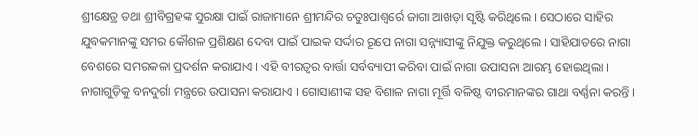ଶ୍ରୀକ୍ଷେତ୍ର ତଥା ଶ୍ରୀବିଗ୍ରହଙ୍କ ସୁରକ୍ଷା ପାଇଁ ରାଜାମାନେ ଶ୍ରୀମନ୍ଦିର ଚତୁଃପାଶ୍ୱର୍ରେ ଜାଗା ଆଖଡ଼ା ସୃଷ୍ଟି କରିଥିଲେ । ସେଠାରେ ସାହିର ଯୁବକମାନଙ୍କୁ ସମର କୌଶଳ ପ୍ରଶିକ୍ଷଣ ଦେବା ପାଇଁ ପାଇକ ସର୍ଦ୍ଦାର ରୂପେ ନାଗା ସନ୍ନ୍ୟାସୀଙ୍କୁ ନିଯୁକ୍ତ କରୁଥିଲେ । ସାହିଯାତରେ ନାଗା ବେଶରେ ସମରକଳା ପ୍ରଦର୍ଶନ କରାଯାଏ । ଏହି ବୀରତ୍ୱର ବାର୍ତ୍ତା ସର୍ବବ୍ୟାପୀ କରିବା ପାଇଁ ନାଗା ଉପାସନା ଆରମ୍ଭ ହୋଇଥିଲା । ନାଗାଗୁଡ଼ିକୁ ବନଦୁର୍ଗା ମନ୍ତ୍ରରେ ଉପାସନା କରାଯାଏ । ଗୋସାଣୀଙ୍କ ସହ ବିଶାଳ ନାଗା ମୂର୍ତ୍ତି ବଳିଷ୍ଠ ବୀରମାନଙ୍କର ଗାଥା ବର୍ଣ୍ଣନା କରନ୍ତି ।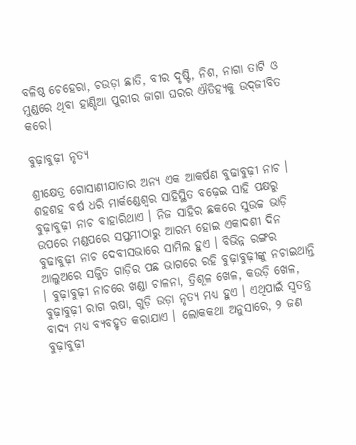ବଳିଷ୍ଠ ଚେହେରା, ଚଉଡ଼ା ଛାତି, ବୀର ଦୃଷ୍ଟି, ନିଶ, ନାଗା ତାଟି ଓ ମୁଣ୍ଡରେ ଥିବା ହାଣ୍ଡିଆ ପୁରୀର ଜାଗା ଘରର ଐତିହ୍ୟକୁ ଉଦ୍‌ଜୀବିତ କରେ।

ବୁଢ଼ାବୁଢ଼ୀ ନୃତ୍ୟ

ଶ୍ରୀକ୍ଷେତ୍ର ଗୋସାଣୀଯାତାର ଅନ୍ୟ ଏକ ଆକର୍ଷଣ ବୁଢାବୁଢ଼ୀ ନାଚ । ଶହଶହ ବର୍ଷ ଧରି ମାର୍କଣ୍ଡେଶ୍ୱର ସାହିସ୍ଥିତ ବଢ଼େଇ ସାହି ପକ୍ଷରୁ ବୁଢ଼ାବୁଢ଼ୀ ନାଚ ବାହାରିଥାଏ । ନିଜ ସାହିର ଛକରେ ସୁଉଚ୍ଚ ଭାଡ଼ି ଉପରେ ମଣ୍ଡପରେ ସପ୍ତମୀଠାରୁ ଆରମ୍ଭ ହୋଇ ଏକାଦଶୀ ଦିନ ବୁଢାବୁଢ଼ୀ ନାଚ ଦେବୀସଭାରେ ସାମିଲ ହୁଏ । ବିଭିନ୍ନ ରଙ୍ଗର ଆଲୁଅରେ ସଜ୍ଜିତ ଗାଡ଼ିର ପଛ ଭାଗରେ ରହି ବୁଢ଼ାବୁଢ଼ୀଙ୍କୁ ନଚାଇଥାନ୍ତି । ବୁଢ଼ାବୁଢ଼ୀ ନାଚରେ ଖଣ୍ଡା ଚାଳନା, ତ୍ରିଶୂଳ ଖେଳ, କଉଡ଼ି ଖେଳ, ବୁଢ଼ାବୁଢ଼ୀ ରାଗ ଋଷା, ଗୁଡ଼ି ଉଡ଼ା ନୃତ୍ୟ ମଧ୍ୟ ହୁଏ । ଏଥିପାଇଁ ସ୍ୱତନ୍ତ୍ର ବାଦ୍ୟ ମଧ୍ୟ ବ୍ୟବହୃତ କରାଯାଏ । ଲୋକକଥା ଅନୁସାରେ, ୨ ଜଣ ବୁଢ଼ାବୁଢ଼ୀ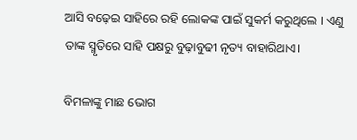ଆସି ବଢ଼େଇ ସାହିରେ ରହି ଲୋକଙ୍କ ପାଇଁ ସୁକର୍ମ କରୁଥିଲେ । ଏଣୁ ତାଙ୍କ ସ୍ମୃତିରେ ସାହି ପକ୍ଷରୁ ବୁଢ଼ାବୁଢୀ ନୃତ୍ୟ ବାହାରିଥାଏ।

ବିମଳାଙ୍କୁ ମାଛ ଭୋଗ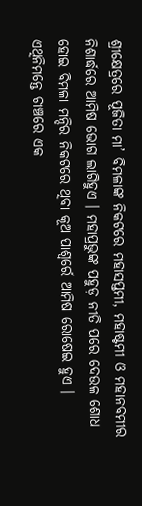ଶ୍ରୀକ୍ଷେତ୍ରରେ ପୂଜିତା ମା’ ବିମଳାଙ୍କ ନିକଟରେ ମହାସପ୍ତମୀ, ମହାଷ୍ଟମୀ ଓ ମହାନବମୀର ନିଶାର୍ଦ୍ଧରେ ଆମିଷ ଭୋଗ ଲାଗିହୁଏ । ମହାପ୍ରଭୁଙ୍କ ପହୁଡ଼ ନୀତି ପରେ ଦେଉଳ ଶୋଧ ହୋଇ ବିମଳା ମନ୍ଦିର ନିକଟରେ ଥିବା କୂଅ ପାଶ୍ୱର୍ରେ ଆମିଷ ରୋଷେଇ ହୁଏ । ଏଥିନିମନ୍ତେ ଚାଞ୍ଚରେ ଏକ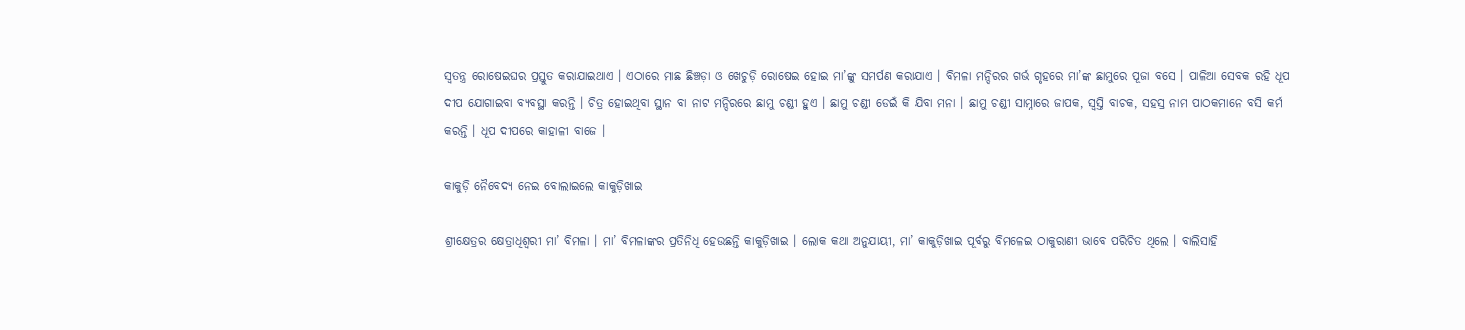ସ୍ୱତନ୍ତ୍ର ରୋଷେଇଘର ପ୍ରସ୍ତୁତ କରାଯାଇଥାଏ । ଏଠାରେ ମାଛ ଛିଞ୍ଚଡ଼ା ଓ ଖେଚୁଡ଼ି ରୋଷେଇ ହୋଇ ମା’ଙ୍କୁ ସମର୍ପଣ କରାଯାଏ । ବିମଳା ମନ୍ଦିରର ଗର୍ଭ ଗୃହରେ ମା’ଙ୍କ ଛାମୁରେ ପୂଜା ବସେ । ପାଳିଆ ସେବକ ରହି ଧୂପ ଦୀପ ଯୋଗାଇବା ବ୍ୟବସ୍ଥା କରନ୍ତି । ଚିତ୍ର ହୋଇଥିବା ସ୍ଥାନ ବା ନାଟ ମନ୍ଦିରରେ ଛାମୁ ଚଣ୍ଡୀ ହୁଏ । ଛାମୁ ଚଣ୍ଡୀ ଡେଇଁ କି ଯିବା ମନା । ଛାମୁ ଚଣ୍ଡୀ ସାମ୍ନାରେ ଜାପକ, ସ୍ୱସ୍ତି ବାଚକ, ସହସ୍ର ନାମ ପାଠକମାନେ ବସି କର୍ମ କରନ୍ତି । ଧୂପ ଦୀପରେ କାହାଳୀ ବାଜେ ।

କାକୁଡ଼ି ନୈବେଦ୍ୟ ନେଇ ବୋଲାଇଲେ କାକୁଡ଼ିଖାଇ

ଶ୍ରୀକ୍ଷେତ୍ରର କ୍ଷେତ୍ରାଧିଶ୍ୱରୀ ମା’ ବିମଳା । ମା’ ବିମଳାଙ୍କର ପ୍ରତିନିଧି ହେଉଛନ୍ତି କାକୁଡ଼ିଖାଇ । ଲୋକ କଥା ଅନୁଯାୟୀ, ମା’ କାକୁଡ଼ିଖାଇ ପୂର୍ବରୁ ବିମଳେଇ ଠାକୁରାଣୀ ଭାବେ ପରିଚିତ ଥିଲେ । ବାଲିସାହି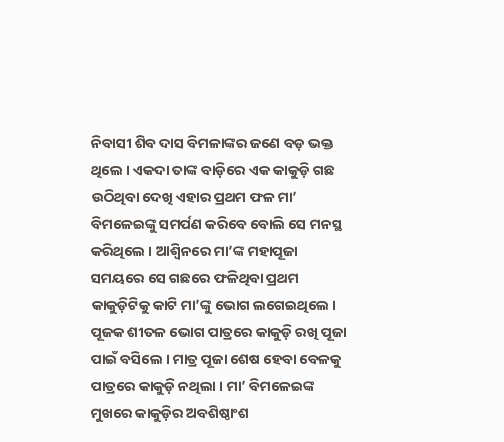ନିବାସୀ ଶିବ ଦାସ ବିମଳାଙ୍କର ଜଣେ ବଡ଼ ଭକ୍ତ ଥିଲେ । ଏକଦା ତାଙ୍କ ବାଡ଼ିରେ ଏକ କାକୁଡ଼ି ଗଛ ଉଠିଥିବା ଦେଖି ଏହାର ପ୍ରଥମ ଫଳ ମା’ ବିମଳେଇଙ୍କୁ ସମର୍ପଣ କରିବେ ବୋଲି ସେ ମନସ୍ଥ କରିଥିଲେ । ଆଶ୍ୱିନରେ ମା’ଙ୍କ ମହାପୂଜା ସମୟରେ ସେ ଗଛରେ ଫଳିଥିବା ପ୍ରଥମ କାକୁଡ଼ିଟିକୁ କାଟି ମା’ଙ୍କୁ ଭୋଗ ଲଗେଇଥିଲେ । ପୂଜକ ଶୀତଳ ଭୋଗ ପାତ୍ରରେ କାକୁଡ଼ି ରଖି ପୂଜା ପାଇଁ ବସିଲେ । ମାତ୍ର ପୂଜା ଶେଷ ହେବା ବେଳକୁ ପାତ୍ରରେ କାକୁଡ଼ି ନଥିଲା । ମା’ ବିମଳେଇଙ୍କ ମୁଖରେ କାକୁଡ଼ିର ଅବଶିଷ୍ଠାଂଶ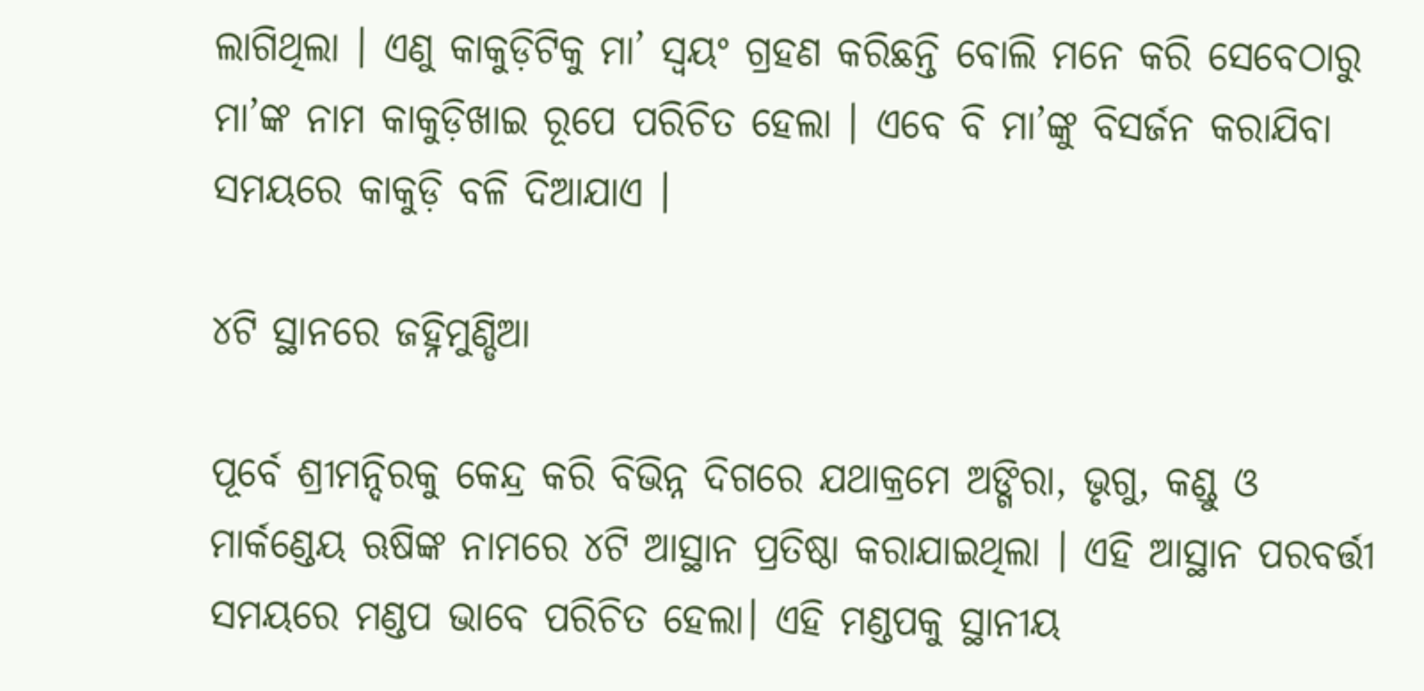ଲାଗିଥିଲା । ଏଣୁ କାକୁଡ଼ିଟିକୁ ମା’ ସ୍ୱୟଂ ଗ୍ରହଣ କରିଛନ୍ତି ବୋଲି ମନେ କରି ସେବେଠାରୁ ମା’ଙ୍କ ନାମ କାକୁଡ଼ିଖାଇ ରୂପେ ପରିଚିତ ହେଲା । ଏବେ ବି ମା’ଙ୍କୁ ବିସର୍ଜନ କରାଯିବା ସମୟରେ କାକୁଡ଼ି ବଳି ଦିଆଯାଏ ।

୪ଟି ସ୍ଥାନରେ ଜହ୍ନିମୁଣ୍ଡିଆ

ପୂର୍ବେ ଶ୍ରୀମନ୍ଦିରକୁ କେନ୍ଦ୍ର କରି ବିଭିନ୍ନ ଦିଗରେ ଯଥାକ୍ରମେ ଅଙ୍ଗିରା, ଭୃଗୁ, କଣ୍ଡୁ ଓ ମାର୍କଣ୍ଡେୟ ଋଷିଙ୍କ ନାମରେ ୪ଟି ଆସ୍ଥାନ ପ୍ରତିଷ୍ଠା କରାଯାଇଥିଲା । ଏହି ଆସ୍ଥାନ ପରବର୍ତ୍ତୀ ସମୟରେ ମଣ୍ଡପ ଭାବେ ପରିଚିତ ହେଲା। ଏହି ମଣ୍ଡପକୁ ସ୍ଥାନୀୟ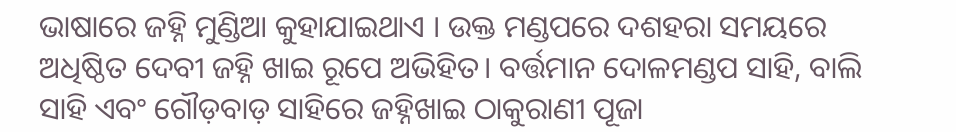ଭାଷାରେ ଜହ୍ନି ମୁଣ୍ଡିଆ କୁହାଯାଇଥାଏ । ଉକ୍ତ ମଣ୍ଡପରେ ଦଶହରା ସମୟରେ ଅଧିଷ୍ଠିତ ଦେବୀ ଜହ୍ନି ଖାଇ ରୂପେ ଅଭିହିତ। ବର୍ତ୍ତମାନ ଦୋଳମଣ୍ଡପ ସାହି, ବାଲି ସାହି ଏବଂ ଗୌଡ଼ବାଡ଼ ସାହିରେ ଜହ୍ନିଖାଇ ଠାକୁରାଣୀ ପୂଜା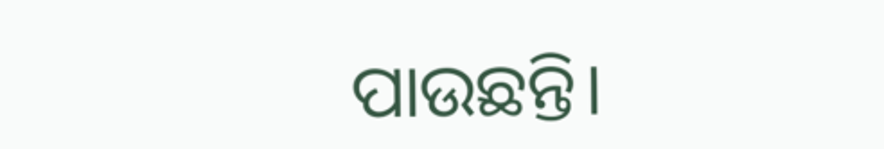ପାଉଛନ୍ତି।